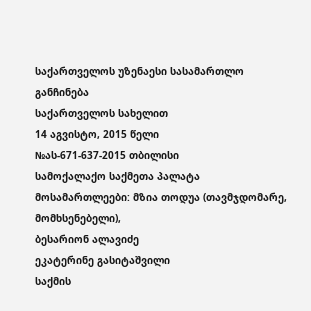საქართველოს უზენაესი სასამართლო
განჩინება
საქართველოს სახელით
14 აგვისტო, 2015 წელი
№ას-671-637-2015 თბილისი
სამოქალაქო საქმეთა პალატა
მოსამართლეები: მზია თოდუა (თავმჯდომარე, მომხსენებელი),
ბესარიონ ალავიძე
ეკატერინე გასიტაშვილი
საქმის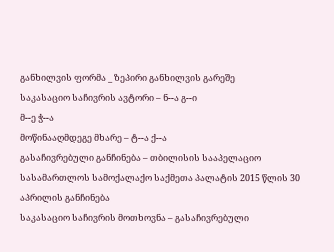განხილვის ფორმა _ ზეპირი განხილვის გარეშე
საკასაციო საჩივრის ავტორი – ნ--ა გ--ი
მ--ე ჭ--ა
მოწინააღმდეგე მხარე – ტ--ა ქ--ა
გასაჩივრებული განჩინება – თბილისის სააპელაციო სასამართლოს სამოქალაქო საქმეთა პალატის 2015 წლის 30 აპრილის განჩინება
საკასაციო საჩივრის მოთხოვნა – გასაჩივრებული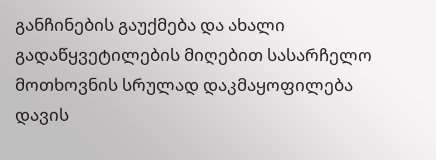განჩინების გაუქმება და ახალი გადაწყვეტილების მიღებით სასარჩელო მოთხოვნის სრულად დაკმაყოფილება
დავის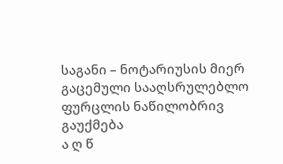საგანი – ნოტარიუსის მიერ გაცემული სააღსრულებლო ფურცლის ნაწილობრივ გაუქმება
ა ღ წ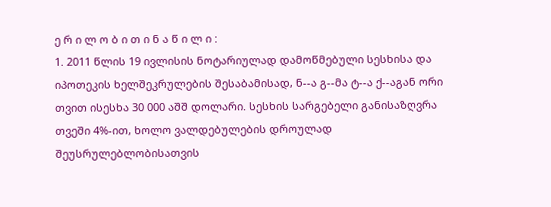ე რ ი ლ ო ბ ი თ ი ნ ა წ ი ლ ი :
1. 2011 წლის 19 ივლისის ნოტარიულად დამოწმებული სესხისა და იპოთეკის ხელშეკრულების შესაბამისად, ნ--ა გ--მა ტ--ა ქ--აგან ორი თვით ისესხა 30 000 აშშ დოლარი. სესხის სარგებელი განისაზღვრა თვეში 4%-ით, ხოლო ვალდებულების დროულად შეუსრულებლობისათვის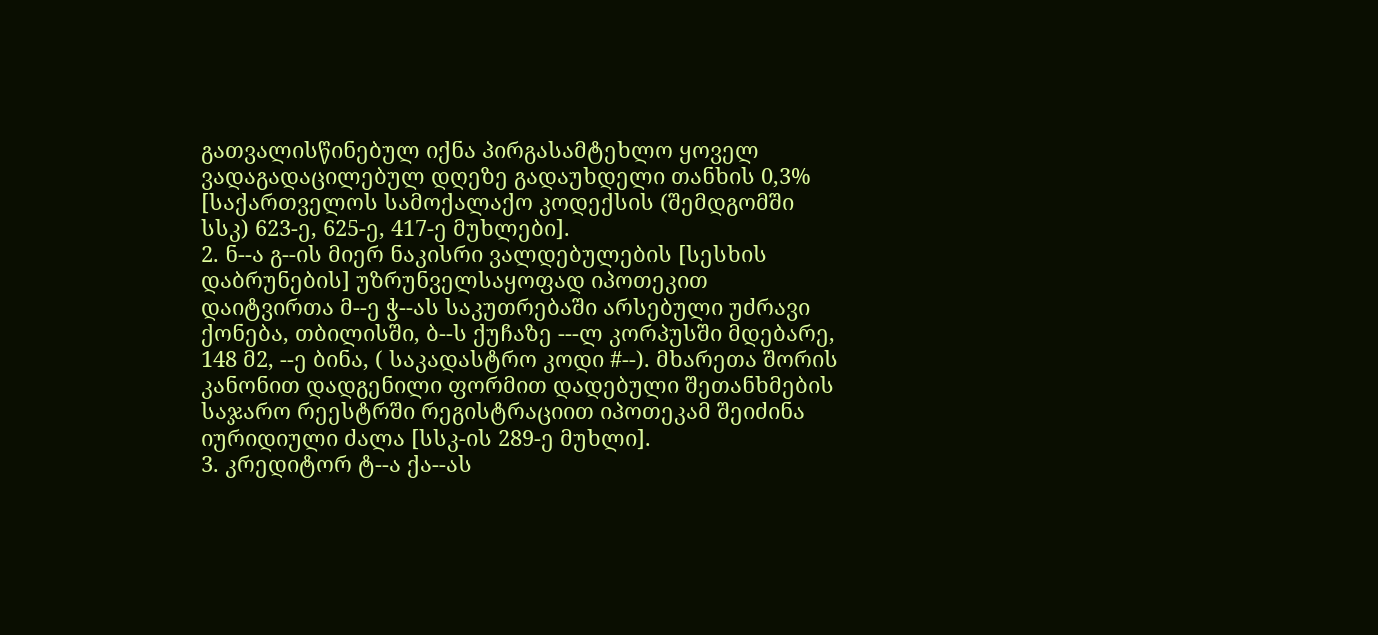გათვალისწინებულ იქნა პირგასამტეხლო ყოველ ვადაგადაცილებულ დღეზე გადაუხდელი თანხის 0,3% [საქართველოს სამოქალაქო კოდექსის (შემდგომში სსკ) 623-ე, 625-ე, 417-ე მუხლები].
2. ნ--ა გ--ის მიერ ნაკისრი ვალდებულების [სესხის დაბრუნების] უზრუნველსაყოფად იპოთეკით დაიტვირთა მ--ე ჭ--ას საკუთრებაში არსებული უძრავი ქონება, თბილისში, ბ--ს ქუჩაზე ---ლ კორპუსში მდებარე, 148 მ2, --ე ბინა, ( საკადასტრო კოდი #--). მხარეთა შორის კანონით დადგენილი ფორმით დადებული შეთანხმების საჯარო რეესტრში რეგისტრაციით იპოთეკამ შეიძინა იურიდიული ძალა [სსკ-ის 289-ე მუხლი].
3. კრედიტორ ტ--ა ქა--ას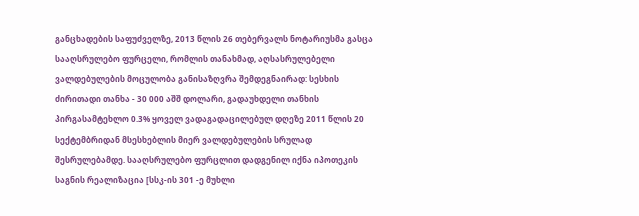განცხადების საფუძველზე, 2013 წლის 26 თებერვალს ნოტარიუსმა გასცა სააღსრულებო ფურცელი, რომლის თანახმად, აღსასრულებელი ვალდებულების მოცულობა განისაზღვრა შემდეგნაირად: სესხის ძირითადი თანხა - 30 000 აშშ დოლარი, გადაუხდელი თანხის პირგასამტეხლო 0.3% ყოველ ვადაგადაცილებულ დღეზე 2011 წლის 20 სექტემბრიდან მსესხებლის მიერ ვალდებულების სრულად შესრულებამდე. სააღსრულებო ფურცლით დადგენილ იქნა იპოთეკის საგნის რეალიზაცია [სსკ-ის 301 -ე მუხლი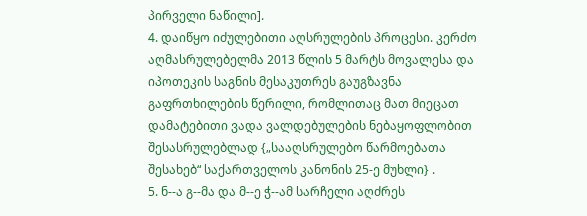პირველი ნაწილი].
4. დაიწყო იძულებითი აღსრულების პროცესი. კერძო აღმასრულებელმა 2013 წლის 5 მარტს მოვალესა და იპოთეკის საგნის მესაკუთრეს გაუგზავნა გაფრთხილების წერილი, რომლითაც მათ მიეცათ დამატებითი ვადა ვალდებულების ნებაყოფლობით შესასრულებლად {„სააღსრულებო წარმოებათა შესახებ“ საქართველოს კანონის 25-ე მუხლი} .
5. ნ--ა გ--მა და მ--ე ჭ--ამ სარჩელი აღძრეს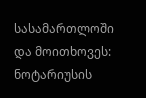სასამართლოში და მოითხოვეს: ნოტარიუსის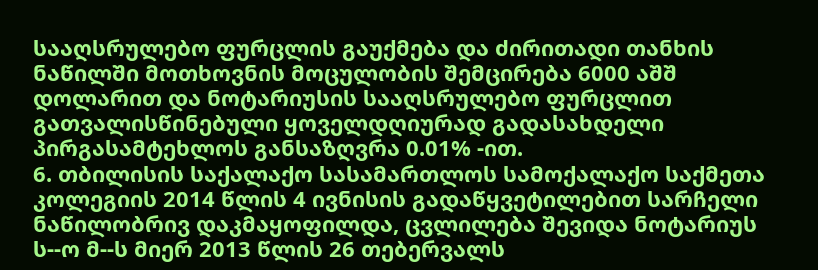სააღსრულებო ფურცლის გაუქმება და ძირითადი თანხის ნაწილში მოთხოვნის მოცულობის შემცირება 6000 აშშ დოლარით და ნოტარიუსის სააღსრულებო ფურცლით გათვალისწინებული ყოველდღიურად გადასახდელი პირგასამტეხლოს განსაზღვრა 0.01% -ით.
6. თბილისის საქალაქო სასამართლოს სამოქალაქო საქმეთა კოლეგიის 2014 წლის 4 ივნისის გადაწყვეტილებით სარჩელი ნაწილობრივ დაკმაყოფილდა, ცვლილება შევიდა ნოტარიუს ს--ო მ--ს მიერ 2013 წლის 26 თებერვალს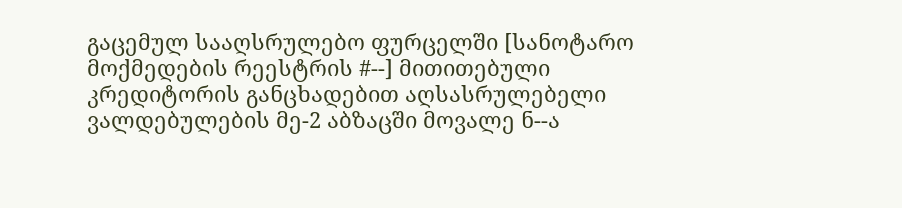გაცემულ სააღსრულებო ფურცელში [სანოტარო მოქმედების რეესტრის #--] მითითებული კრედიტორის განცხადებით აღსასრულებელი ვალდებულების მე-2 აბზაცში მოვალე ნ--ა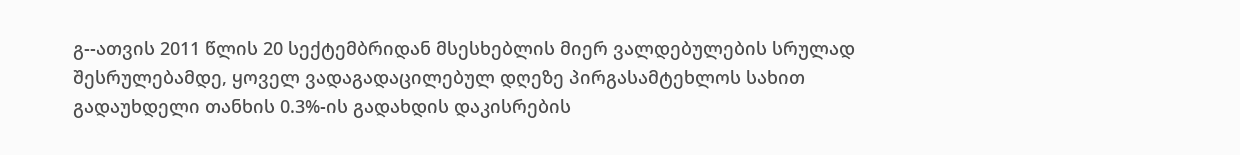გ--ათვის 2011 წლის 20 სექტემბრიდან მსესხებლის მიერ ვალდებულების სრულად შესრულებამდე, ყოველ ვადაგადაცილებულ დღეზე პირგასამტეხლოს სახით გადაუხდელი თანხის 0.3%-ის გადახდის დაკისრების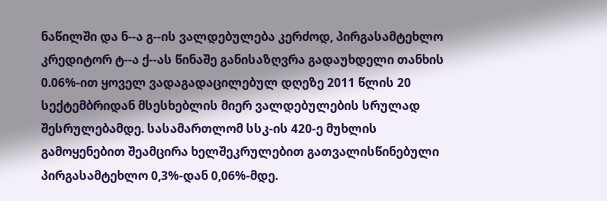ნაწილში და ნ--ა გ--ის ვალდებულება კერძოდ, პირგასამტეხლო კრედიტორ ტ--ა ქ--ას წინაშე განისაზღვრა გადაუხდელი თანხის 0.06%-ით ყოველ ვადაგადაცილებულ დღეზე 2011 წლის 20 სექტემბრიდან მსესხებლის მიერ ვალდებულების სრულად შესრულებამდე. სასამართლომ სსკ-ის 420-ე მუხლის გამოყენებით შეამცირა ხელშეკრულებით გათვალისწინებული პირგასამტეხლო 0,3%-დან 0,06%-მდე.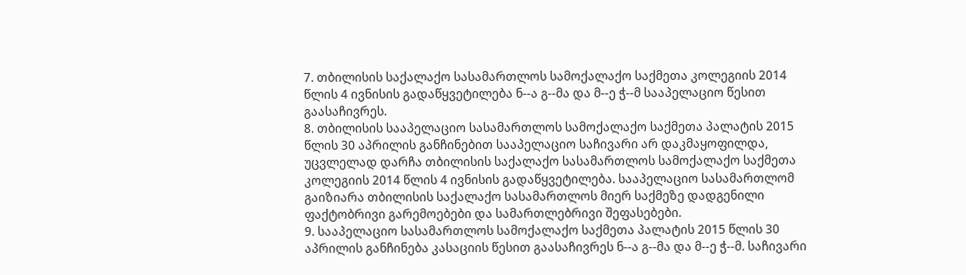7. თბილისის საქალაქო სასამართლოს სამოქალაქო საქმეთა კოლეგიის 2014 წლის 4 ივნისის გადაწყვეტილება ნ--ა გ--მა და მ--ე ჭ--მ სააპელაციო წესით გაასაჩივრეს.
8. თბილისის სააპელაციო სასამართლოს სამოქალაქო საქმეთა პალატის 2015 წლის 30 აპრილის განჩინებით სააპელაციო საჩივარი არ დაკმაყოფილდა, უცვლელად დარჩა თბილისის საქალაქო სასამართლოს სამოქალაქო საქმეთა კოლეგიის 2014 წლის 4 ივნისის გადაწყვეტილება. სააპელაციო სასამართლომ გაიზიარა თბილისის საქალაქო სასამართლოს მიერ საქმეზე დადგენილი ფაქტობრივი გარემოებები და სამართლებრივი შეფასებები.
9. სააპელაციო სასამართლოს სამოქალაქო საქმეთა პალატის 2015 წლის 30 აპრილის განჩინება კასაციის წესით გაასაჩივრეს ნ--ა გ--მა და მ--ე ჭ--მ. საჩივარი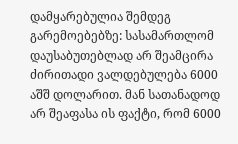დამყარებულია შემდეგ გარემოებებზე: სასამართლომ დაუსაბუთებლად არ შეამცირა ძირითადი ვალდებულება 6000 აშშ დოლარით. მან სათანადოდ არ შეაფასა ის ფაქტი, რომ 6000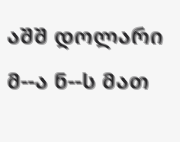აშშ დოლარი მ--ა ნ--ს მათ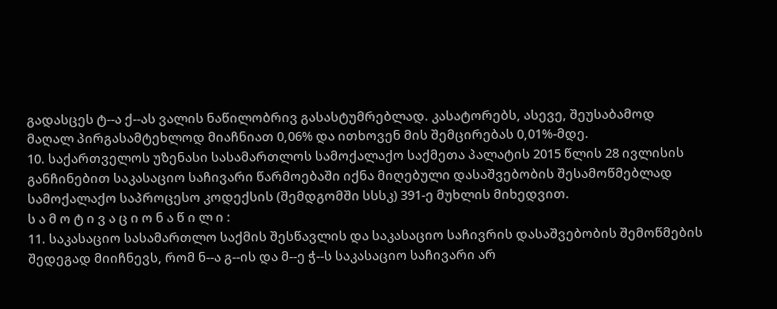გადასცეს ტ--ა ქ--ას ვალის ნაწილობრივ გასასტუმრებლად. კასატორებს, ასევე, შეუსაბამოდ მაღალ პირგასამტეხლოდ მიაჩნიათ 0,06% და ითხოვენ მის შემცირებას 0,01%-მდე.
10. საქართველოს უზენასი სასამართლოს სამოქალაქო საქმეთა პალატის 2015 წლის 28 ივლისის განჩინებით საკასაციო საჩივარი წარმოებაში იქნა მიღებული დასაშვებობის შესამოწმებლად სამოქალაქო საპროცესო კოდექსის (შემდგომში სსსკ) 391-ე მუხლის მიხედვით.
ს ა მ ო ტ ი ვ ა ც ი ო ნ ა წ ი ლ ი :
11. საკასაციო სასამართლო საქმის შესწავლის და საკასაციო საჩივრის დასაშვებობის შემოწმების შედეგად მიიჩნევს, რომ ნ--ა გ--ის და მ--ე ჭ--ს საკასაციო საჩივარი არ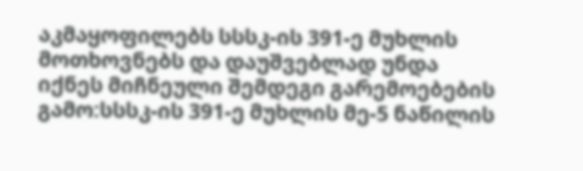აკმაყოფილებს სსსკ-ის 391-ე მუხლის მოთხოვნებს და დაუშვებლად უნდა იქნეს მიჩნეული შემდეგი გარემოებების გამო:სსსკ-ის 391-ე მუხლის მე-5 ნაწილის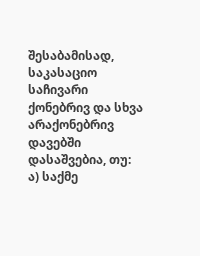შესაბამისად, საკასაციო საჩივარი ქონებრივ და სხვა არაქონებრივ დავებში დასაშვებია, თუ:
ა) საქმე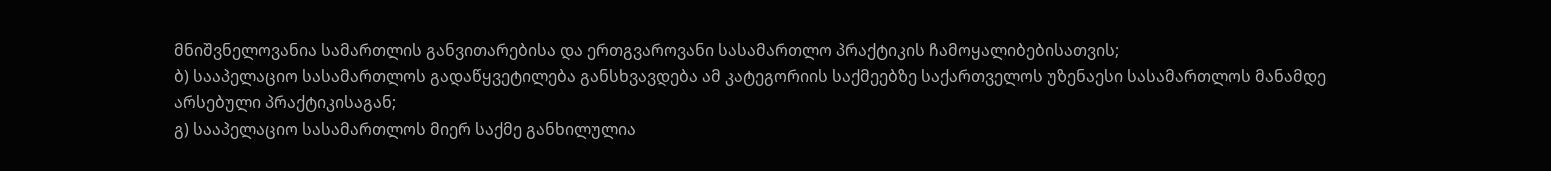მნიშვნელოვანია სამართლის განვითარებისა და ერთგვაროვანი სასამართლო პრაქტიკის ჩამოყალიბებისათვის;
ბ) სააპელაციო სასამართლოს გადაწყვეტილება განსხვავდება ამ კატეგორიის საქმეებზე საქართველოს უზენაესი სასამართლოს მანამდე არსებული პრაქტიკისაგან;
გ) სააპელაციო სასამართლოს მიერ საქმე განხილულია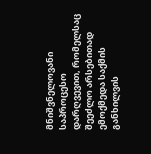მნიშვნელოვანი საპროცესო დარღვევით, რომელსაც შეეძლო არსებითად ემოქმედა საქმის განხილვის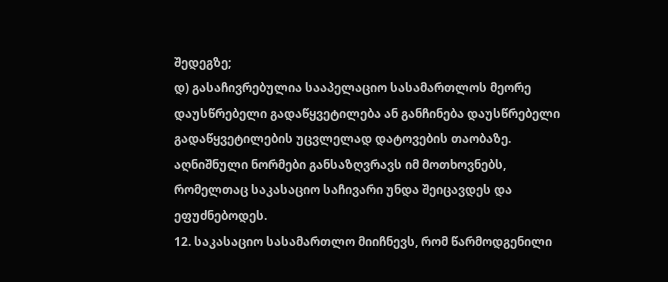შედეგზე;
დ) გასაჩივრებულია სააპელაციო სასამართლოს მეორე დაუსწრებელი გადაწყვეტილება ან განჩინება დაუსწრებელი გადაწყვეტილების უცვლელად დატოვების თაობაზე. აღნიშნული ნორმები განსაზღვრავს იმ მოთხოვნებს, რომელთაც საკასაციო საჩივარი უნდა შეიცავდეს და ეფუძნებოდეს.
12. საკასაციო სასამართლო მიიჩნევს, რომ წარმოდგენილი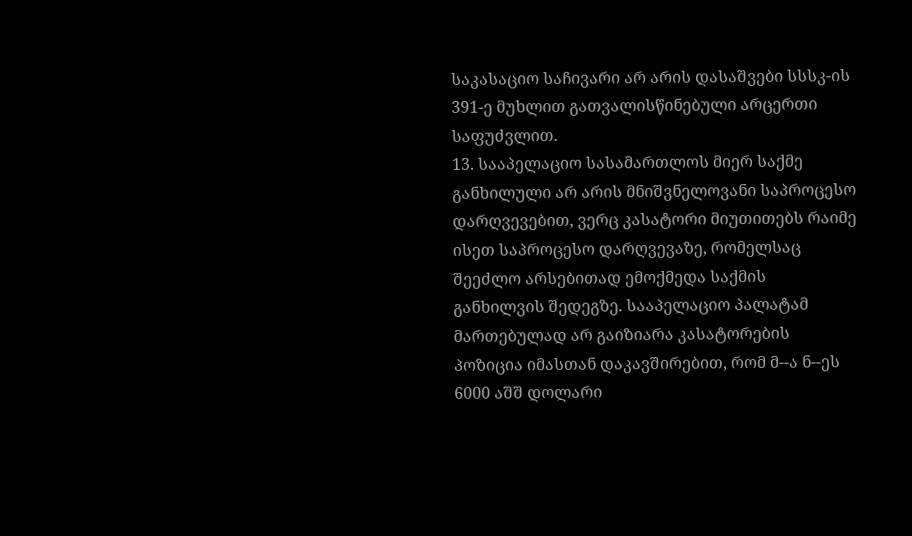საკასაციო საჩივარი არ არის დასაშვები სსსკ-ის 391-ე მუხლით გათვალისწინებული არცერთი საფუძვლით.
13. სააპელაციო სასამართლოს მიერ საქმე განხილული არ არის მნიშვნელოვანი საპროცესო დარღვევებით, ვერც კასატორი მიუთითებს რაიმე ისეთ საპროცესო დარღვევაზე, რომელსაც შეეძლო არსებითად ემოქმედა საქმის განხილვის შედეგზე. სააპელაციო პალატამ მართებულად არ გაიზიარა კასატორების პოზიცია იმასთან დაკავშირებით, რომ მ--ა ნ--ეს 6000 აშშ დოლარი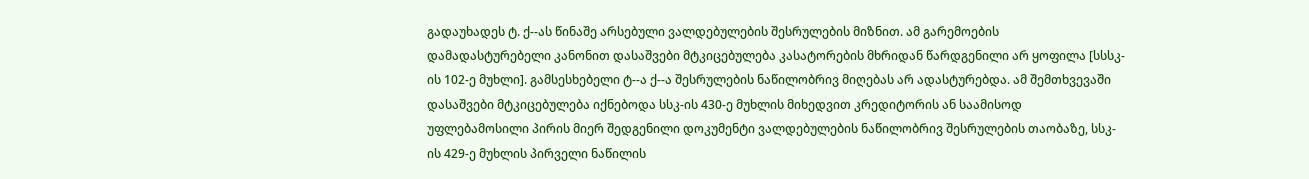გადაუხადეს ტ. ქ--ას წინაშე არსებული ვალდებულების შესრულების მიზნით. ამ გარემოების დამადასტურებელი კანონით დასაშვები მტკიცებულება კასატორების მხრიდან წარდგენილი არ ყოფილა [სსსკ-ის 102-ე მუხლი]. გამსესხებელი ტ--ა ქ--ა შესრულების ნაწილობრივ მიღებას არ ადასტურებდა. ამ შემთხვევაში დასაშვები მტკიცებულება იქნებოდა სსკ-ის 430-ე მუხლის მიხედვით კრედიტორის ან საამისოდ უფლებამოსილი პირის მიერ შედგენილი დოკუმენტი ვალდებულების ნაწილობრივ შესრულების თაობაზე, სსკ-ის 429-ე მუხლის პირველი ნაწილის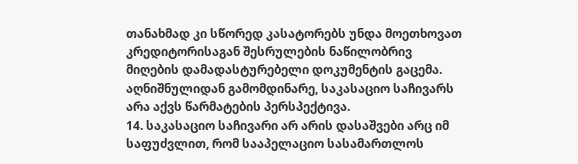თანახმად კი სწორედ კასატორებს უნდა მოეთხოვათ კრედიტორისაგან შესრულების ნაწილობრივ მიღების დამადასტურებელი დოკუმენტის გაცემა. აღნიშნულიდან გამომდინარე, საკასაციო საჩივარს არა აქვს წარმატების პერსპექტივა.
14. საკასაციო საჩივარი არ არის დასაშვები არც იმ საფუძვლით, რომ სააპელაციო სასამართლოს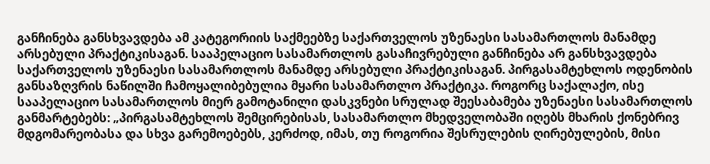განჩინება განსხვავდება ამ კატეგორიის საქმეებზე საქართველოს უზენაესი სასამართლოს მანამდე არსებული პრაქტიკისაგან. სააპელაციო სასამართლოს გასაჩივრებული განჩინება არ განსხვავდება საქართველოს უზენაესი სასამართლოს მანამდე არსებული პრაქტიკისაგან. პირგასამტეხლოს ოდენობის განსაზღვრის ნაწილში ჩამოყალიბებულია მყარი სასამართლო პრაქტიკა. როგორც საქალაქო, ისე სააპელაციო სასამართლოს მიერ გამოტანილი დასკვნები სრულად შეესაბამება უზენაესი სასამართლოს განმარტებებს: „პირგასამტეხლოს შემცირებისას, სასამართლო მხედველობაში იღებს მხარის ქონებრივ მდგომარეობასა და სხვა გარემოებებს, კერძოდ, იმას, თუ როგორია შესრულების ღირებულების, მისი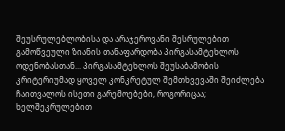შეუსრულებლობისა და არაჯეროვანი შესრულებით გამოწვეული ზიანის თანაფარდობა პირგასამტეხლოს ოდენობასთან... პირგასამტეხლოს შეუსაბამობის კრიტერიუმად ყოველ კონკრეტულ შემთხვევაში შეიძლება ჩაითვალოს ისეთი გარემოებები, როგორიცაა; ხელშეკრულებით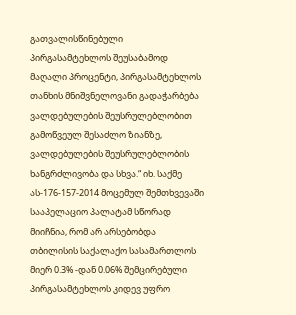გათვალისწინებული პირგასამტეხლოს შეუსაბამოდ მაღალი პროცენტი, პირგასამტეხლოს თანხის მნიშვნელოვანი გადაჭარბება ვალდებულების შეუსრულებლობით გამოწვეულ შესაძლო ზიანზე, ვალდებულების შეუსრულებლობის ხანგრძლივობა და სხვა.“ იხ. საქმე ას-176-157-2014 მოცემულ შემთხვევაში სააპელაციო პალატამ სწორად მიიჩნია, რომ არ არსებობდა თბილისის საქალაქო სასამართლოს მიერ 0.3% -დან 0.06% შემცირებული პირგასამტეხლოს კიდევ უფრო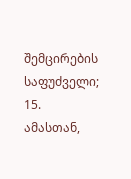შემცირების საფუძველი;
15. ამასთან,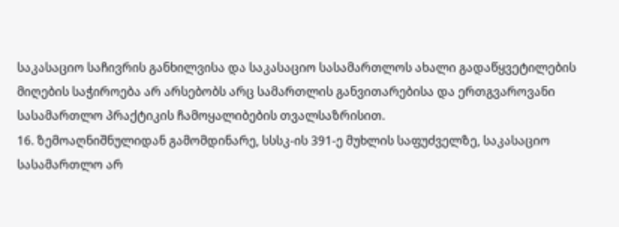საკასაციო საჩივრის განხილვისა და საკასაციო სასამართლოს ახალი გადაწყვეტილების მიღების საჭიროება არ არსებობს არც სამართლის განვითარებისა და ერთგვაროვანი სასამართლო პრაქტიკის ჩამოყალიბების თვალსაზრისით.
16. ზემოაღნიშნულიდან გამომდინარე, სსსკ-ის 391-ე მუხლის საფუძველზე, საკასაციო სასამართლო არ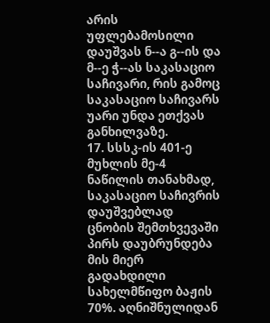არის უფლებამოსილი დაუშვას ნ--ა გ--ის და მ--ე ჭ--ას საკასაციო საჩივარი, რის გამოც საკასაციო საჩივარს უარი უნდა ეთქვას განხილვაზე.
17. სსსკ-ის 401-ე მუხლის მე-4 ნაწილის თანახმად, საკასაციო საჩივრის დაუშვებლად ცნობის შემთხვევაში პირს დაუბრუნდება მის მიერ გადახდილი სახელმწიფო ბაჟის 70%. აღნიშნულიდან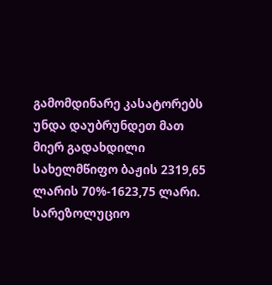გამომდინარე კასატორებს უნდა დაუბრუნდეთ მათ მიერ გადახდილი სახელმწიფო ბაჟის 2319,65 ლარის 70%-1623,75 ლარი.
სარეზოლუციო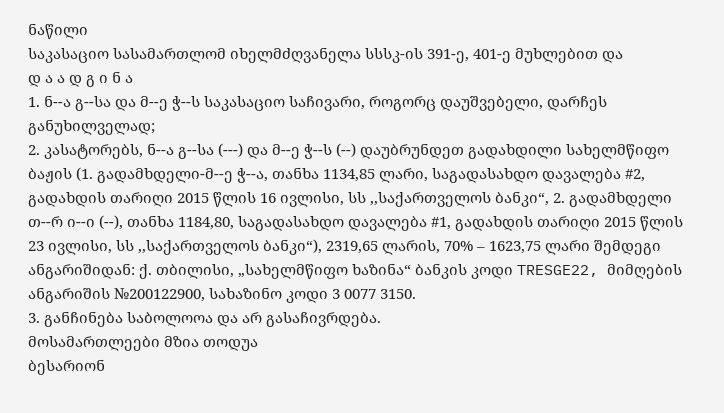ნაწილი
საკასაციო სასამართლომ იხელმძღვანელა სსსკ-ის 391-ე, 401-ე მუხლებით და
დ ა ა დ გ ი ნ ა
1. ნ--ა გ--სა და მ--ე ჭ--ს საკასაციო საჩივარი, როგორც დაუშვებელი, დარჩეს განუხილველად;
2. კასატორებს, ნ--ა გ--სა (---) და მ--ე ჭ--ს (--) დაუბრუნდეთ გადახდილი სახელმწიფო ბაჟის (1. გადამხდელი-მ--ე ჭ--ა, თანხა 1134,85 ლარი, საგადასახდო დავალება #2, გადახდის თარიღი 2015 წლის 16 ივლისი, სს ,,საქართველოს ბანკი“, 2. გადამხდელი თ--რ ი--ი (--), თანხა 1184,80, საგადასახდო დავალება #1, გადახდის თარიღი 2015 წლის 23 ივლისი, სს ,,საქართველოს ბანკი“), 2319,65 ლარის, 70% – 1623,75 ლარი შემდეგი ანგარიშიდან: ქ. თბილისი, „სახელმწიფო ხაზინა“ ბანკის კოდი TRESGE22, მიმღების ანგარიშის №200122900, სახაზინო კოდი 3 0077 3150.
3. განჩინება საბოლოოა და არ გასაჩივრდება.
მოსამართლეები მზია თოდუა
ბესარიონ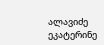ალავიძე
ეკატერინე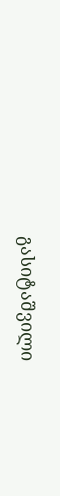გასიტაშვილი